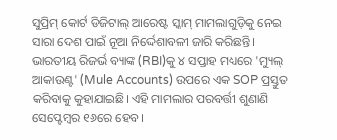ସୁପ୍ରିମ୍ କୋର୍ଟ ଡିଜିଟାଲ୍ ଆରେଷ୍ଟ ସ୍କାମ୍ ମାମଲାଗୁଡ଼ିକୁ ନେଇ ସାରା ଦେଶ ପାଇଁ ନୂଆ ନିର୍ଦ୍ଦେଶାବଳୀ ଜାରି କରିଛନ୍ତି। ଭାରତୀୟ ରିଜର୍ଭ ବ୍ୟାଙ୍କ (RBI)କୁ ୪ ସପ୍ତାହ ମଧ୍ୟରେ 'ମ୍ୟୁଲ୍ ଆକାଉଣ୍ଟ' (Mule Accounts) ଉପରେ ଏକ SOP ପ୍ରସ୍ତୁତ କରିବାକୁ କୁହାଯାଇଛି। ଏହି ମାମଲାର ପରବର୍ତ୍ତୀ ଶୁଣାଣି ସେପ୍ଟେମ୍ବର ୧୬ରେ ହେବ।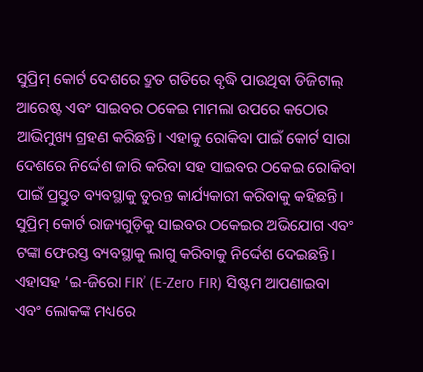ସୁପ୍ରିମ୍ କୋର୍ଟ ଦେଶରେ ଦ୍ରୁତ ଗତିରେ ବୃଦ୍ଧି ପାଉଥିବା ଡିଜିଟାଲ୍ ଆରେଷ୍ଟ ଏବଂ ସାଇବର ଠକେଇ ମାମଲା ଉପରେ କଠୋର ଆଭିମୁଖ୍ୟ ଗ୍ରହଣ କରିଛନ୍ତି। ଏହାକୁ ରୋକିବା ପାଇଁ କୋର୍ଟ ସାରା ଦେଶରେ ନିର୍ଦ୍ଦେଶ ଜାରି କରିବା ସହ ସାଇବର ଠକେଇ ରୋକିବା ପାଇଁ ପ୍ରସ୍ତୁତ ବ୍ୟବସ୍ଥାକୁ ତୁରନ୍ତ କାର୍ଯ୍ୟକାରୀ କରିବାକୁ କହିଛନ୍ତି।
ସୁପ୍ରିମ୍ କୋର୍ଟ ରାଜ୍ୟଗୁଡ଼ିକୁ ସାଇବର ଠକେଇର ଅଭିଯୋଗ ଏବଂ ଟଙ୍କା ଫେରସ୍ତ ବ୍ୟବସ୍ଥାକୁ ଲାଗୁ କରିବାକୁ ନିର୍ଦ୍ଦେଶ ଦେଇଛନ୍ତି। ଏହାସହ ‘ଇ-ଜିରୋ FIR’ (E-Zero FIR) ସିଷ୍ଟମ ଆପଣାଇବା ଏବଂ ଲୋକଙ୍କ ମଧ୍ୟରେ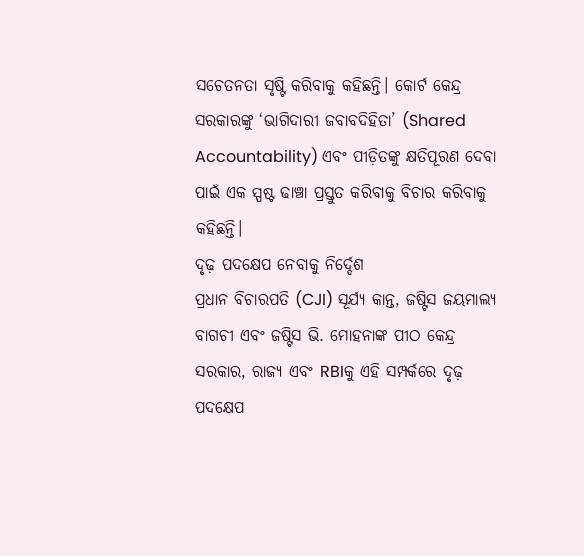ସଚେତନତା ସୃଷ୍ଟି କରିବାକୁ କହିଛନ୍ତି। କୋର୍ଟ କେନ୍ଦ୍ର ସରକାରଙ୍କୁ ‘ଭାଗିଦାରୀ ଜବାବଦିହିତା’ (Shared Accountability) ଏବଂ ପୀଡ଼ିତଙ୍କୁ କ୍ଷତିପୂରଣ ଦେବା ପାଇଁ ଏକ ସ୍ପଷ୍ଟ ଢାଞ୍ଚା ପ୍ରସ୍ତୁତ କରିବାକୁ ବିଚାର କରିବାକୁ କହିଛନ୍ତି।
ଦୃଢ଼ ପଦକ୍ଷେପ ନେବାକୁ ନିର୍ଦ୍ଦେଶ
ପ୍ରଧାନ ବିଚାରପତି (CJI) ସୂର୍ଯ୍ୟ କାନ୍ତ, ଜଷ୍ଟିସ ଜୟମାଲ୍ୟ ବାଗଚୀ ଏବଂ ଜଷ୍ଟିସ ଭି. ମୋହନାଙ୍କ ପୀଠ କେନ୍ଦ୍ର ସରକାର, ରାଜ୍ୟ ଏବଂ RBIକୁ ଏହି ସମ୍ପର୍କରେ ଦୃଢ଼ ପଦକ୍ଷେପ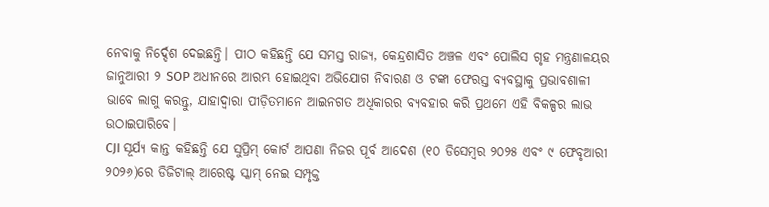ନେବାକୁ ନିର୍ଦ୍ଦେଶ ଦେଇଛନ୍ତି। ପୀଠ କହିଛନ୍ତି ଯେ ସମସ୍ତ ରାଜ୍ୟ, କେନ୍ଦ୍ରଶାସିତ ଅଞ୍ଚଳ ଏବଂ ପୋଲିସ ଗୃହ ମନ୍ତ୍ରଣାଳୟର ଜାନୁଆରୀ ୨ SOP ଅଧୀନରେ ଆରମ୍ଭ ହୋଇଥିବା ଅଭିଯୋଗ ନିବାରଣ ଓ ଟଙ୍କା ଫେରସ୍ତ ବ୍ୟବସ୍ଥାକୁ ପ୍ରଭାବଶାଳୀ ଭାବେ ଲାଗୁ କରନ୍ତୁ, ଯାହାଦ୍ୱାରା ପୀଡ଼ିତମାନେ ଆଇନଗତ ଅଧିକାରର ବ୍ୟବହାର କରି ପ୍ରଥମେ ଏହି ବିକଳ୍ପର ଲାଭ ଉଠାଇପାରିବେ।
CJI ସୂର୍ଯ୍ୟ କାନ୍ତ କହିଛନ୍ତି ଯେ ସୁପ୍ରିମ୍ କୋର୍ଟ ଆପଣା ନିଜର ପୂର୍ବ ଆଦେଶ (୧୦ ଡିସେମ୍ବର ୨୦୨୫ ଏବଂ ୯ ଫେବୃଆରୀ ୨୦୨୬)ରେ ଡିଜିଟାଲ୍ ଆରେଷ୍ଟ ସ୍କାମ୍ ନେଇ ସମ୍ପୃକ୍ତ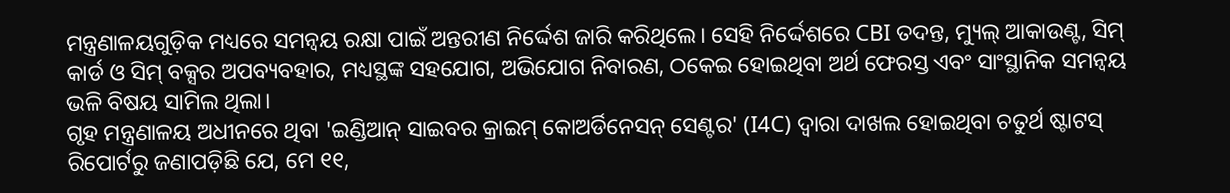ମନ୍ତ୍ରଣାଳୟଗୁଡ଼ିକ ମଧ୍ୟରେ ସମନ୍ୱୟ ରକ୍ଷା ପାଇଁ ଅନ୍ତରୀଣ ନିର୍ଦ୍ଦେଶ ଜାରି କରିଥିଲେ। ସେହି ନିର୍ଦ୍ଦେଶରେ CBI ତଦନ୍ତ, ମ୍ୟୁଲ୍ ଆକାଉଣ୍ଟ, ସିମ୍ କାର୍ଡ ଓ ସିମ୍ ବକ୍ସର ଅପବ୍ୟବହାର, ମଧ୍ୟସ୍ଥଙ୍କ ସହଯୋଗ, ଅଭିଯୋଗ ନିବାରଣ, ଠକେଇ ହୋଇଥିବା ଅର୍ଥ ଫେରସ୍ତ ଏବଂ ସାଂସ୍ଥାନିକ ସମନ୍ୱୟ ଭଳି ବିଷୟ ସାମିଲ ଥିଲା।
ଗୃହ ମନ୍ତ୍ରଣାଳୟ ଅଧୀନରେ ଥିବା 'ଇଣ୍ଡିଆନ୍ ସାଇବର କ୍ରାଇମ୍ କୋଅର୍ଡିନେସନ୍ ସେଣ୍ଟର' (I4C) ଦ୍ୱାରା ଦାଖଲ ହୋଇଥିବା ଚତୁର୍ଥ ଷ୍ଟାଟସ୍ ରିପୋର୍ଟରୁ ଜଣାପଡ଼ିଛି ଯେ, ମେ ୧୧,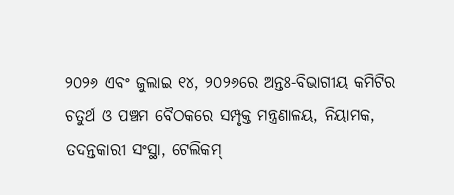୨୦୨୬ ଏବଂ ଜୁଲାଇ ୧୪, ୨୦୨୬ରେ ଅନ୍ତଃ-ବିଭାଗୀୟ କମିଟିର ଚତୁର୍ଥ ଓ ପଞ୍ଚମ ବୈଠକରେ ସମ୍ପୃକ୍ତ ମନ୍ତ୍ରଣାଳୟ, ନିୟାମକ, ତଦନ୍ତକାରୀ ସଂସ୍ଥା, ଟେଲିକମ୍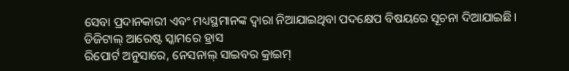ସେବା ପ୍ରଦାନକାରୀ ଏବଂ ମଧ୍ୟସ୍ଥମାନଙ୍କ ଦ୍ୱାରା ନିଆଯାଇଥିବା ପଦକ୍ଷେପ ବିଷୟରେ ସୂଚନା ଦିଆଯାଇଛି।
ଡିଜିଟାଲ୍ ଆରେଷ୍ଟ ସ୍କାମରେ ହ୍ରାସ
ରିପୋର୍ଟ ଅନୁସାରେ, ନେସନାଲ୍ ସାଇବର କ୍ରାଇମ୍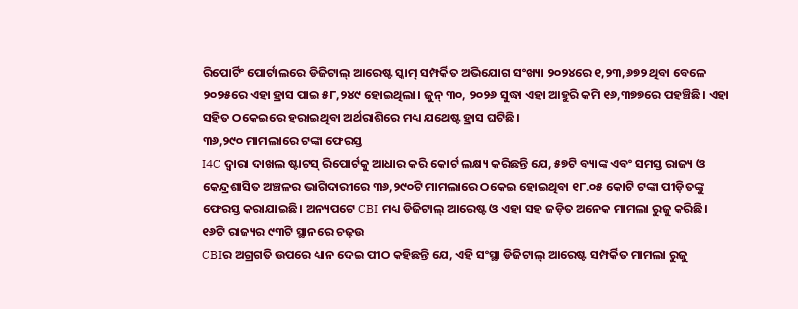ରିପୋର୍ଟିଂ ପୋର୍ଟାଲରେ ଡିଜିଟାଲ୍ ଆରେଷ୍ଟ ସ୍କାମ୍ ସମ୍ପର୍କିତ ଅଭିଯୋଗ ସଂଖ୍ୟା ୨୦୨୪ରେ ୧,୨୩,୬୭୨ ଥିବା ବେଳେ ୨୦୨୫ରେ ଏହା ହ୍ରାସ ପାଇ ୫୮,୨୪୯ ହୋଇଥିଲା। ଜୁନ୍ ୩୦, ୨୦୨୬ ସୁଦ୍ଧା ଏହା ଆହୁରି କମି ୧୬,୩୭୭ରେ ପହଞ୍ଚିଛି। ଏହା ସହିତ ଠକେଇରେ ହରାଇଥିବା ଅର୍ଥରାଶିରେ ମଧ୍ୟ ଯଥେଷ୍ଟ ହ୍ରାସ ଘଟିଛି।
୩୬,୨୯୦ ମାମଲାରେ ଟଙ୍କା ଫେରସ୍ତ
I4C ଦ୍ୱାରା ଦାଖଲ ଷ୍ଟାଟସ୍ ରିପୋର୍ଟକୁ ଆଧାର କରି କୋର୍ଟ ଲକ୍ଷ୍ୟ କରିଛନ୍ତି ଯେ, ୫୭ଟି ବ୍ୟାଙ୍କ ଏବଂ ସମସ୍ତ ରାଜ୍ୟ ଓ କେନ୍ଦ୍ରଶାସିତ ଅଞ୍ଚଳର ଭାଗିଦାରୀରେ ୩୬,୨୯୦ଟି ମାମଲାରେ ଠକେଇ ହୋଇଥିବା ୧୮.୦୫ କୋଟି ଟଙ୍କା ପୀଡ଼ିତଙ୍କୁ ଫେରସ୍ତ କରାଯାଇଛି। ଅନ୍ୟପଟେ CBI ମଧ୍ୟ ଡିଜିଟାଲ୍ ଆରେଷ୍ଟ ଓ ଏହା ସହ ଜଡ଼ିତ ଅନେକ ମାମଲା ରୁଜୁ କରିଛି।
୧୬ଟି ରାଜ୍ୟର ୯୩ଟି ସ୍ଥାନରେ ଚଢ଼ଉ
CBIର ଅଗ୍ରଗତି ଉପରେ ଧ୍ୟାନ ଦେଇ ପୀଠ କହିଛନ୍ତି ଯେ, ଏହି ସଂସ୍ଥା ଡିଜିଟାଲ୍ ଆରେଷ୍ଟ ସମ୍ପର୍କିତ ମାମଲା ରୁଜୁ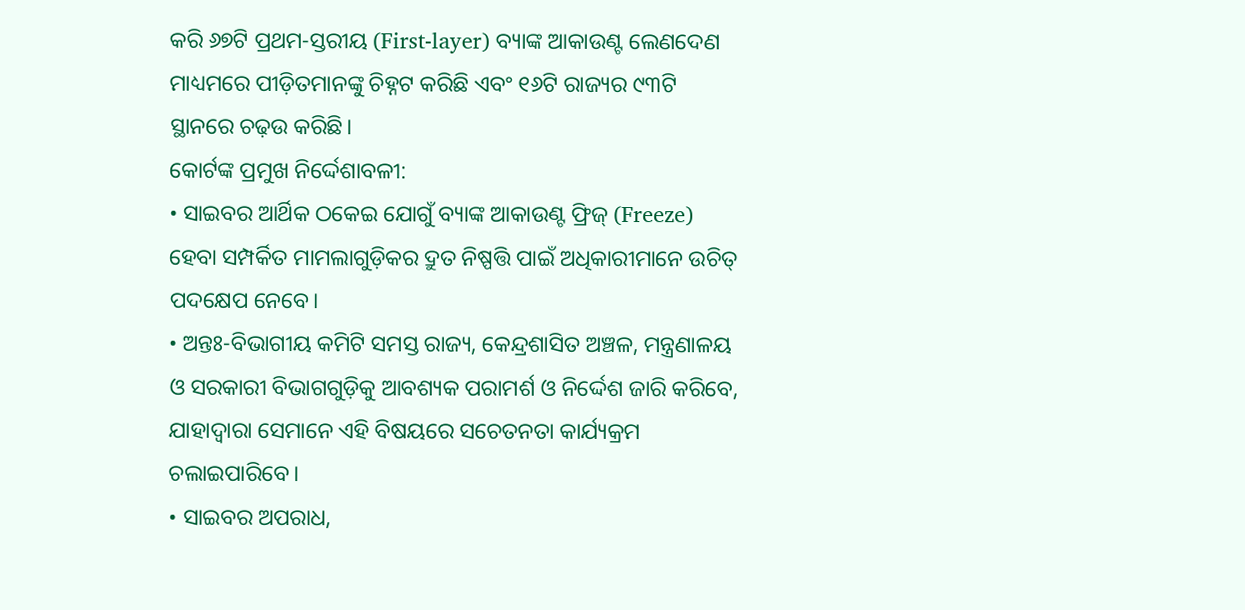କରି ୬୭ଟି ପ୍ରଥମ-ସ୍ତରୀୟ (First-layer) ବ୍ୟାଙ୍କ ଆକାଉଣ୍ଟ ଲେଣଦେଣ ମାଧ୍ୟମରେ ପୀଡ଼ିତମାନଙ୍କୁ ଚିହ୍ନଟ କରିଛି ଏବଂ ୧୬ଟି ରାଜ୍ୟର ୯୩ଟି ସ୍ଥାନରେ ଚଢ଼ଉ କରିଛି।
କୋର୍ଟଙ୍କ ପ୍ରମୁଖ ନିର୍ଦ୍ଦେଶାବଳୀ:
• ସାଇବର ଆର୍ଥିକ ଠକେଇ ଯୋଗୁଁ ବ୍ୟାଙ୍କ ଆକାଉଣ୍ଟ ଫ୍ରିଜ୍ (Freeze) ହେବା ସମ୍ପର୍କିତ ମାମଲାଗୁଡ଼ିକର ଦ୍ରୁତ ନିଷ୍ପତ୍ତି ପାଇଁ ଅଧିକାରୀମାନେ ଉଚିତ୍ ପଦକ୍ଷେପ ନେବେ।
• ଅନ୍ତଃ-ବିଭାଗୀୟ କମିଟି ସମସ୍ତ ରାଜ୍ୟ, କେନ୍ଦ୍ରଶାସିତ ଅଞ୍ଚଳ, ମନ୍ତ୍ରଣାଳୟ ଓ ସରକାରୀ ବିଭାଗଗୁଡ଼ିକୁ ଆବଶ୍ୟକ ପରାମର୍ଶ ଓ ନିର୍ଦ୍ଦେଶ ଜାରି କରିବେ, ଯାହାଦ୍ୱାରା ସେମାନେ ଏହି ବିଷୟରେ ସଚେତନତା କାର୍ଯ୍ୟକ୍ରମ ଚଲାଇପାରିବେ।
• ସାଇବର ଅପରାଧ,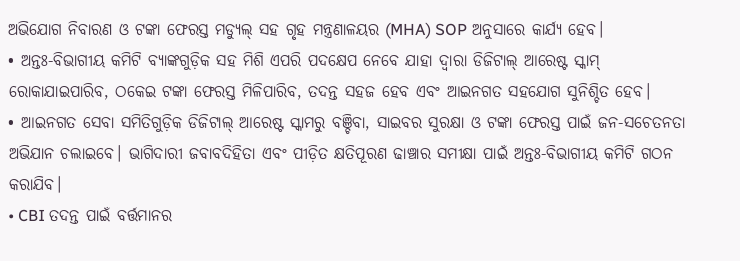ଅଭିଯୋଗ ନିବାରଣ ଓ ଟଙ୍କା ଫେରସ୍ତ ମଡ୍ୟୁଲ୍ ସହ ଗୃହ ମନ୍ତ୍ରଣାଳୟର (MHA) SOP ଅନୁସାରେ କାର୍ଯ୍ୟ ହେବ।
• ଅନ୍ତଃ-ବିଭାଗୀୟ କମିଟି ବ୍ୟାଙ୍କଗୁଡ଼ିକ ସହ ମିଶି ଏପରି ପଦକ୍ଷେପ ନେବେ ଯାହା ଦ୍ୱାରା ଡିଜିଟାଲ୍ ଆରେଷ୍ଟ ସ୍କାମ୍ ରୋକାଯାଇପାରିବ, ଠକେଇ ଟଙ୍କା ଫେରସ୍ତ ମିଳିପାରିବ, ତଦନ୍ତ ସହଜ ହେବ ଏବଂ ଆଇନଗତ ସହଯୋଗ ସୁନିଶ୍ଚିତ ହେବ।
• ଆଇନଗତ ସେବା ସମିତିଗୁଡ଼ିକ ଡିଜିଟାଲ୍ ଆରେଷ୍ଟ ସ୍କାମରୁ ବଞ୍ଚିବା, ସାଇବର ସୁରକ୍ଷା ଓ ଟଙ୍କା ଫେରସ୍ତ ପାଇଁ ଜନ-ସଚେତନତା ଅଭିଯାନ ଚଲାଇବେ। ଭାଗିଦାରୀ ଜବାବଦିହିତା ଏବଂ ପୀଡ଼ିତ କ୍ଷତିପୂରଣ ଢାଞ୍ଚାର ସମୀକ୍ଷା ପାଇଁ ଅନ୍ତଃ-ବିଭାଗୀୟ କମିଟି ଗଠନ କରାଯିବ।
• CBI ତଦନ୍ତ ପାଇଁ ବର୍ତ୍ତମାନର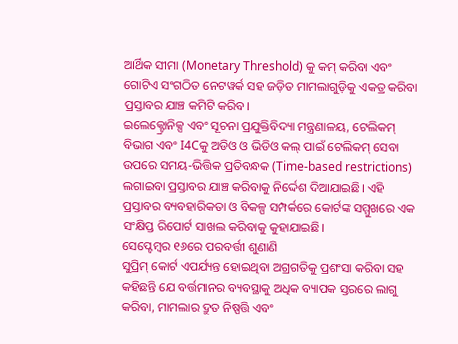ଆର୍ଥିକ ସୀମା (Monetary Threshold) କୁ କମ୍ କରିବା ଏବଂ ଗୋଟିଏ ସଂଗଠିତ ନେଟୱର୍କ ସହ ଜଡ଼ିତ ମାମଲାଗୁଡ଼ିକୁ ଏକତ୍ର କରିବା ପ୍ରସ୍ତାବର ଯାଞ୍ଚ କମିଟି କରିବ।
ଇଲେକ୍ଟ୍ରୋନିକ୍ସ ଏବଂ ସୂଚନା ପ୍ରଯୁକ୍ତିବିଦ୍ୟା ମନ୍ତ୍ରଣାଳୟ, ଟେଲିକମ୍ ବିଭାଗ ଏବଂ I4Cକୁ ଅଡିଓ ଓ ଭିଡିଓ କଲ୍ ପାଇଁ ଟେଲିକମ୍ ସେବା ଉପରେ ସମୟ-ଭିତ୍ତିକ ପ୍ରତିବନ୍ଧକ (Time-based restrictions) ଲଗାଇବା ପ୍ରସ୍ତାବର ଯାଞ୍ଚ କରିବାକୁ ନିର୍ଦ୍ଦେଶ ଦିଆଯାଇଛି। ଏହି ପ୍ରସ୍ତାବର ବ୍ୟବହାରିକତା ଓ ବିକଳ୍ପ ସମ୍ପର୍କରେ କୋର୍ଟଙ୍କ ସମ୍ମୁଖରେ ଏକ ସଂକ୍ଷିପ୍ତ ରିପୋର୍ଟ ସାଖଲ କରିବାକୁ କୁହାଯାଇଛି।
ସେପ୍ଟେମ୍ବର ୧୬ରେ ପରବର୍ତ୍ତୀ ଶୁଣାଣି
ସୁପ୍ରିମ୍ କୋର୍ଟ ଏପର୍ଯ୍ୟନ୍ତ ହୋଇଥିବା ଅଗ୍ରଗତିକୁ ପ୍ରଶଂସା କରିବା ସହ କହିଛନ୍ତି ଯେ ବର୍ତ୍ତମାନର ବ୍ୟବସ୍ଥାକୁ ଅଧିକ ବ୍ୟାପକ ସ୍ତରରେ ଲାଗୁ କରିବା, ମାମଲାର ଦ୍ରୁତ ନିଷ୍ପତ୍ତି ଏବଂ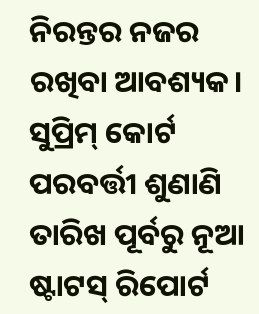ନିରନ୍ତର ନଜର ରଖିବା ଆବଶ୍ୟକ। ସୁପ୍ରିମ୍ କୋର୍ଟ ପରବର୍ତ୍ତୀ ଶୁଣାଣି ତାରିଖ ପୂର୍ବରୁ ନୂଆ ଷ୍ଟାଟସ୍ ରିପୋର୍ଟ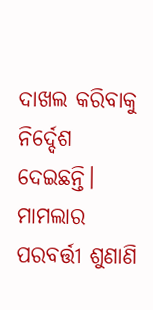ଦାଖଲ କରିବାକୁ ନିର୍ଦ୍ଦେଶ ଦେଇଛନ୍ତି। ମାମଲାର ପରବର୍ତ୍ତୀ ଶୁଣାଣି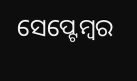ସେପ୍ଟେମ୍ବର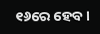୧୬ରେ ହେବ।